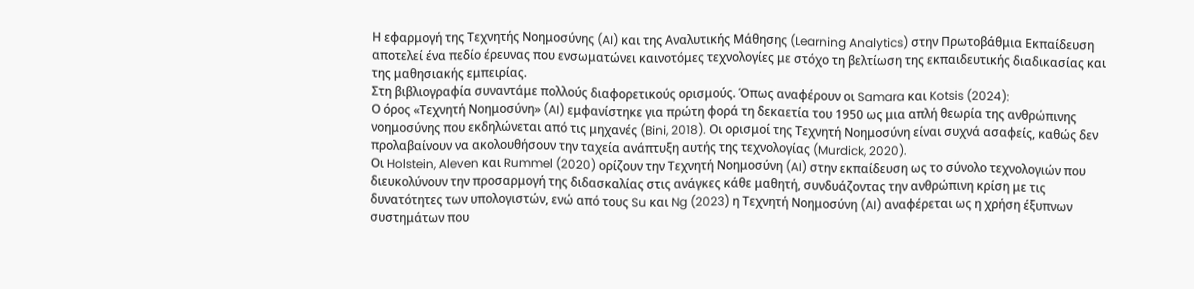Η εφαρμογή της Τεχνητής Νοημοσύνης (AI) και της Αναλυτικής Μάθησης (Learning Analytics) στην Πρωτοβάθμια Εκπαίδευση αποτελεί ένα πεδίο έρευνας που ενσωματώνει καινοτόμες τεχνολογίες με στόχο τη βελτίωση της εκπαιδευτικής διαδικασίας και της μαθησιακής εμπειρίας.
Στη βιβλιογραφία συναντάμε πολλούς διαφορετικούς ορισμούς. Όπως αναφέρουν οι Samara και Kotsis (2024):
Ο όρος «Τεχνητή Νοημοσύνη» (AI) εμφανίστηκε για πρώτη φορά τη δεκαετία του 1950 ως μια απλή θεωρία της ανθρώπινης νοημοσύνης που εκδηλώνεται από τις μηχανές (Bini, 2018). Οι ορισμοί της Τεχνητή Νοημοσύνη είναι συχνά ασαφείς, καθώς δεν προλαβαίνουν να ακολουθήσουν την ταχεία ανάπτυξη αυτής της τεχνολογίας (Murdick, 2020).
Οι Holstein, Aleven και Rummel (2020) oρίζουν την Τεχνητή Νοημοσύνη (AI) στην εκπαίδευση ως το σύνολο τεχνολογιών που διευκολύνουν την προσαρμογή της διδασκαλίας στις ανάγκες κάθε μαθητή, συνδυάζοντας την ανθρώπινη κρίση με τις δυνατότητες των υπολογιστών, ενώ από τους Su και Ng (2023) η Τεχνητή Νοημοσύνη (AI) αναφέρεται ως η χρήση έξυπνων συστημάτων που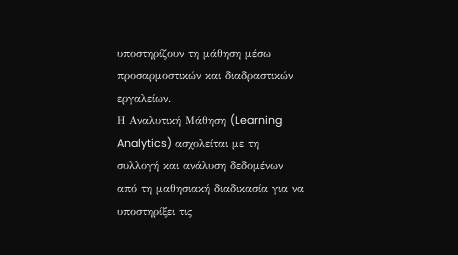υποστηρίζουν τη μάθηση μέσω προσαρμοστικών και διαδραστικών εργαλείων.
Η Αναλυτική Μάθηση (Learning Analytics) ασχολείται με τη συλλογή και ανάλυση δεδομένων από τη μαθησιακή διαδικασία για να υποστηρίξει τις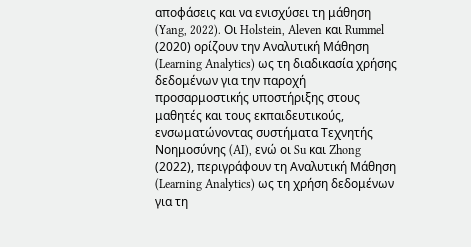αποφάσεις και να ενισχύσει τη μάθηση (Yang, 2022). Οι Holstein, Aleven και Rummel (2020) ορίζουν την Αναλυτική Μάθηση (Learning Analytics) ως τη διαδικασία χρήσης δεδομένων για την παροχή προσαρμοστικής υποστήριξης στους μαθητές και τους εκπαιδευτικούς, ενσωματώνοντας συστήματα Τεχνητής Νοημοσύνης (AI), ενώ οι Su και Zhong (2022), περιγράφουν τη Αναλυτική Μάθηση (Learning Analytics) ως τη χρήση δεδομένων για τη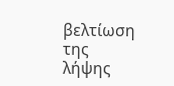βελτίωση της λήψης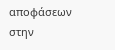αποφάσεων στην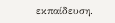εκπαίδευση.